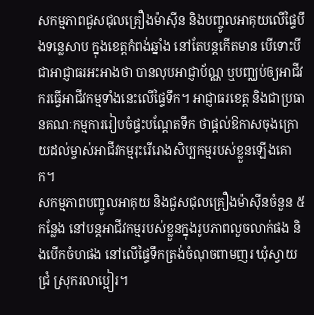សកម្មភាពជួសជុលគ្រឿងម៉ាស៊ីន និងបញ្ចូលអាគុយលើផ្ទៃបឹងទន្លេសាប ក្នុងខេត្តកំពង់ឆ្នាំង នៅតែបន្តកើតមាន បើទោះបីជាអាជ្ញាធរអះអាងថា បានលុបអាជ្ញាប័ណ្ណ ឬបញ្ឈប់ឲ្យអាជីវករធ្វើអាជីវកម្មទាំងនេះលើផ្ទៃទឹក។ អាជ្ញាធរខេត្ត និងជាប្រធានគណៈកម្មការរៀបចំផ្ទះបណ្ដែតទឹក ថាផ្ដល់ឱកាសចុងក្រោយដល់ម្ចាស់អាជីវកម្មរុះរើរោងសិប្បកម្មរបស់ខ្លួនឡើងគោក។
សកម្មភាពបញ្ចូលអាគុយ និងជួសជុលគ្រឿងម៉ាស៊ីនចំនួន ៥កន្លែង នៅបន្តអាជីវកម្មរបស់ខ្លួនក្នុងរូបភាពលួចលាក់ផង និងបើកចំហផង នៅលើផ្ទៃទឹកត្រង់ចំណុចពាមញរ ឃុំស្វាយជ្រំ ស្រុករលាប្អៀរ។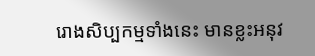រោងសិប្បកម្មទាំងនេះ មានខ្លះអនុវ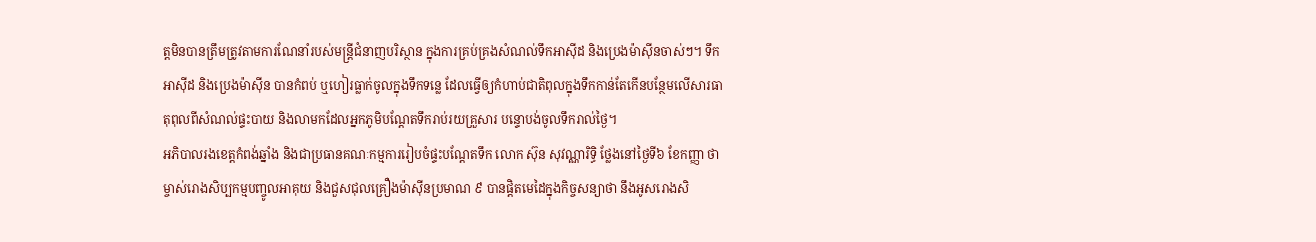ត្តមិនបានត្រឹមត្រូវតាមការណែនាំរបស់មន្ត្រីជំនាញបរិស្ថាន ក្នុងការគ្រប់គ្រងសំណល់ទឹកអាស៊ីដ និងប្រេងម៉ាស៊ីនចាស់ៗ។ ទឹកអាស៊ីដ និងប្រេងម៉ាស៊ីន បានកំពប់ ឬហៀរធ្លាក់ចូលក្នុងទឹកទន្លេ ដែលធ្វើឲ្យកំហាប់ជាតិពុលក្នុងទឹកកាន់តែកើនបន្ថែមលើសារធាតុពុលពីសំណល់ផ្ទះបាយ និងលាមកដែលអ្នកភូមិបណ្ដែតទឹករាប់រយគ្រួសារ បន្ទោបង់ចូលទឹករាល់ថ្ងៃ។
អភិបាលរងខេត្តកំពង់ឆ្នាំង និងជាប្រធានគណៈកម្មការរៀបចំផ្ទះបណ្ដែតទឹក លោក ស៊ុន សុវណ្ណារិទ្ធិ ថ្លែងនៅថ្ងៃទី៦ ខែកញ្ញា ថា ម្ចាស់រោងសិប្បកម្មបញ្ចូលអាគុយ និងជួសជុលគ្រឿងម៉ាស៊ីនប្រមាណ ៩ បានផ្ដិតមេដៃក្នុងកិច្ចសន្យាថា នឹងអូសរោងសិ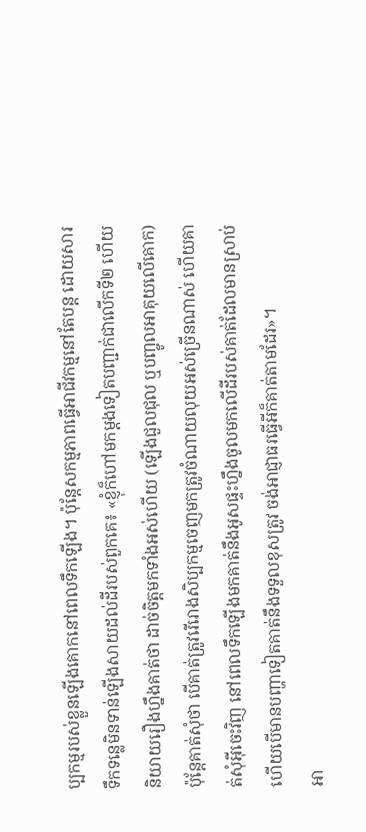ប្បកម្មរបស់ខ្លួនឡើងគោកនៅពេលទឹកឡើង។ ប៉ុន្តែសកម្មភាពធ្វើអាជីវកម្មនៅតែបន្ត ដោយសារទឹកទន្លេមិនទាន់ឡើងសាយដល់ដីរបស់ពួកគេ៖ «ខ្ញុំក៏ហៅមកម្ដងទៀតបញ្ជាក់ជាលើកទី២ ហើយនិយាយរឿងហ្នឹងគាត់ថា ដាច់ចិត្តមកទាំងអស់ហើយ (ឡើងជួលជុល ឬបញ្ចូលអាគុយលើគោក) ប៉ុន្តែគាត់សុំថា បើគាត់ត្រូវរើរោងសិប្បកម្មចេញមកត្រូវចំណាយលុយអស់ច្រើនណាស់ ហើយគាត់សុំអ៊ីចេះវិញ នៅពេលទឹកឡើងមកគាត់នឹងអូសផ្ទះហ្នឹងចូលមកលើដីរបស់គាត់ដែលមានស្រាប់ ហើយបើមានបញ្ហាទៀតគាត់នឹងទទួលខុសត្រូវ ចង់អាជ្ញាធរធ្វើអីក៏គាត់តាមដែរ»។
អា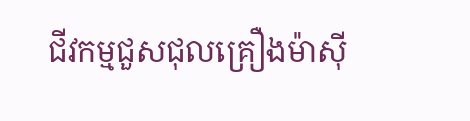ជីវកម្មជួសជុលគ្រឿងម៉ាស៊ី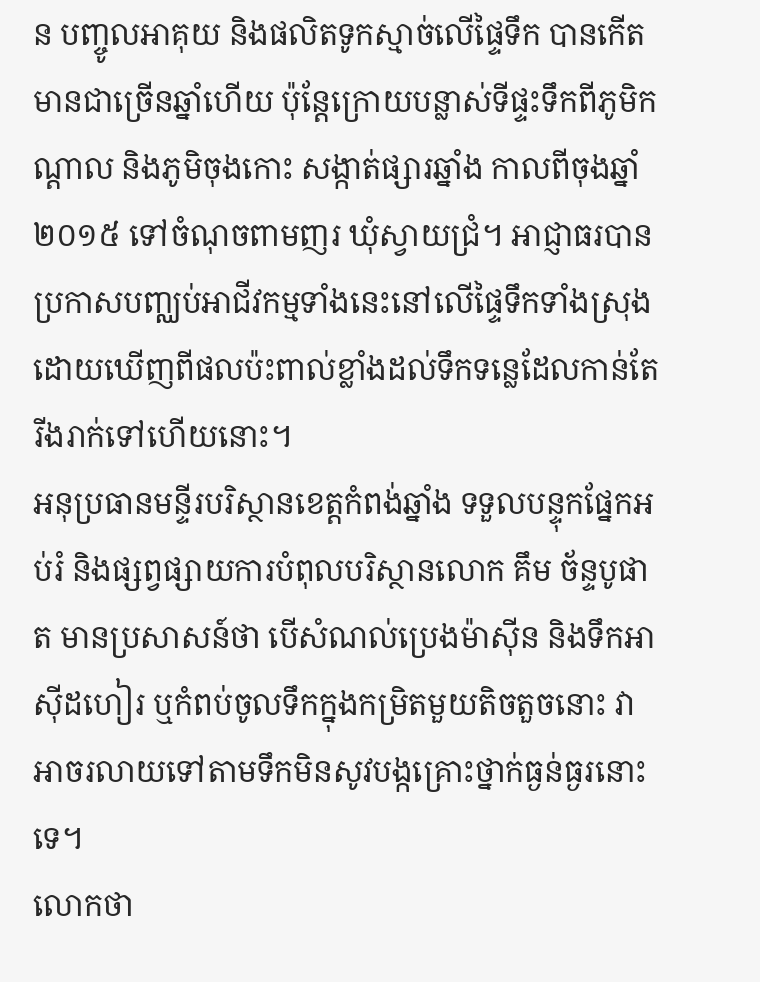ន បញ្ចូលអាគុយ និងផលិតទូកស្មាច់លើផ្ទៃទឹក បានកើតមានជាច្រើនឆ្នាំហើយ ប៉ុន្តែក្រោយបន្លាស់ទីផ្ទះទឹកពីភូមិកណ្ដាល និងភូមិចុងកោះ សង្កាត់ផ្សារឆ្នាំង កាលពីចុងឆ្នាំ២០១៥ ទៅចំណុចពាមញរ ឃុំស្វាយជ្រំ។ អាជ្ញាធរបានប្រកាសបញ្ឈប់អាជីវកម្មទាំងនេះនៅលើផ្ទៃទឹកទាំងស្រុង ដោយឃើញពីផលប៉ះពាល់ខ្លាំងដល់ទឹកទន្លេដែលកាន់តែរីងរាក់ទៅហើយនោះ។
អនុប្រធានមន្ទីរបរិស្ថានខេត្តកំពង់ឆ្នាំង ទទួលបន្ទុកផ្នែកអប់រំ និងផ្សព្វផ្សាយការបំពុលបរិស្ថានលោក គឹម ច័ន្ទបូផាត មានប្រសាសន៍ថា បើសំណល់ប្រេងម៉ាស៊ីន និងទឹកអាស៊ីដហៀរ ឬកំពប់ចូលទឹកក្នុងកម្រិតមួយតិចតួចនោះ វាអាចរលាយទៅតាមទឹកមិនសូវបង្កគ្រោះថ្នាក់ធ្ងន់ធ្ងរនោះទេ។
លោកថា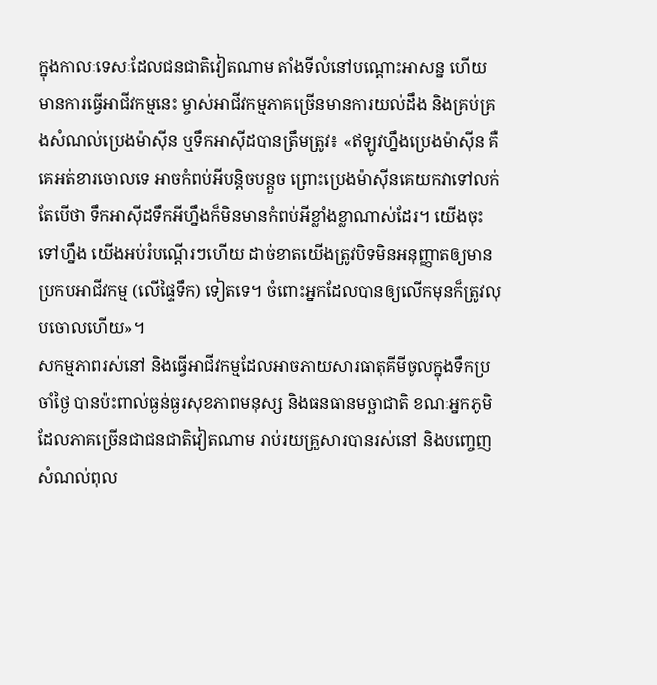ក្នុងកាលៈទេសៈដែលជនជាតិវៀតណាម តាំងទីលំនៅបណ្ដោះអាសន្ន ហើយមានការធ្វើអាជីវកម្មនេះ ម្ចាស់អាជីវកម្មភាគច្រើនមានការយល់ដឹង និងគ្រប់គ្រងសំណល់ប្រេងម៉ាស៊ីន ឬទឹកអាស៊ីដបានត្រឹមត្រូវ៖ «ឥឡូវហ្នឹងប្រេងម៉ាស៊ីន គឺគេអត់ខារចោលទេ អាចកំពប់អីបន្តិចបន្តួច ព្រោះប្រេងម៉ាស៊ីនគេយកវាទៅលក់ តែបើថា ទឹកអាស៊ីដទឹកអីហ្នឹងក៏មិនមានកំពប់អីខ្លាំងខ្លាណាស់ដែរ។ យើងចុះទៅហ្នឹង យើងអប់រំបណ្ដើរៗហើយ ដាច់ខាតយើងត្រូវបិទមិនអនុញ្ញាតឲ្យមានប្រកបអាជីវកម្ម (លើផ្ទៃទឹក) ទៀតទេ។ ចំពោះអ្នកដែលបានឲ្យលើកមុនក៏ត្រូវលុបចោលហើយ»។
សកម្មភាពរស់នៅ និងធ្វើអាជីវកម្មដែលអាចភាយសារធាតុគីមីចូលក្នុងទឹកប្រចាំថ្ងៃ បានប៉ះពាល់ធ្ងន់ធ្ងរសុខភាពមនុស្ស និងធនធានមច្ឆាជាតិ ខណៈអ្នកភូមិដែលភាគច្រើនជាជនជាតិវៀតណាម រាប់រយគ្រួសារបានរស់នៅ និងបញ្ចេញសំណល់ពុល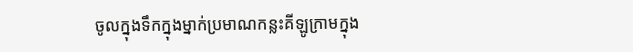ចូលក្នុងទឹកក្នុងម្នាក់ប្រមាណកន្លះគីឡូក្រាមក្នុង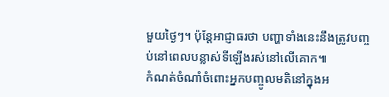មួយថ្ងៃៗ។ ប៉ុន្តែអាជ្ញាធរថា បញ្ហាទាំងនេះនឹងត្រូវបញ្ចប់នៅពេលបន្លាស់ទីឡើងរស់នៅលើគោក៕
កំណត់ចំណាំចំពោះអ្នកបញ្ចូលមតិនៅក្នុងអ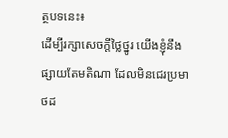ត្ថបទនេះ៖
ដើម្បីរក្សាសេចក្ដីថ្លៃថ្នូរ យើងខ្ញុំនឹងផ្សាយតែមតិណា ដែលមិនជេរប្រមាថដ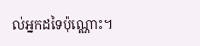ល់អ្នកដទៃប៉ុណ្ណោះ។